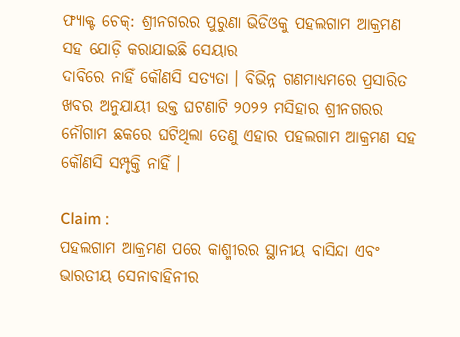ଫ୍ୟାକ୍ଟ ଚେକ୍: ଶ୍ରୀନଗରର ପୁରୁଣା ଭିଡିଓକୁ ପହଲଗାମ ଆକ୍ରମଣ ସହ ଯୋଡ଼ି କରାଯାଇଛି ସେୟାର
ଦାବିରେ ନାହିଁ କୌଣସି ସତ୍ୟତା । ବିଭିନ୍ନ ଗଣମାଧ୍ୟମରେ ପ୍ରସାରିତ ଖବର ଅନୁଯାୟୀ ଉକ୍ତ ଘଟଣାଟି ୨୦୨୨ ମସିହାର ଶ୍ରୀନଗରର ନୌଗାମ ଛକରେ ଘଟିଥିଲା ତେଣୁ ଏହାର ପହଲଗାମ ଆକ୍ରମଣ ସହ କୌଣସି ସମ୍ପୃକ୍ତି ନାହିଁ ।

Claim :
ପହଲଗାମ ଆକ୍ରମଣ ପରେ କାଶ୍ମୀରର ସ୍ଥାନୀୟ ବାସିନ୍ଦା ଏବଂ ଭାରତୀୟ ସେନାବାହିନୀର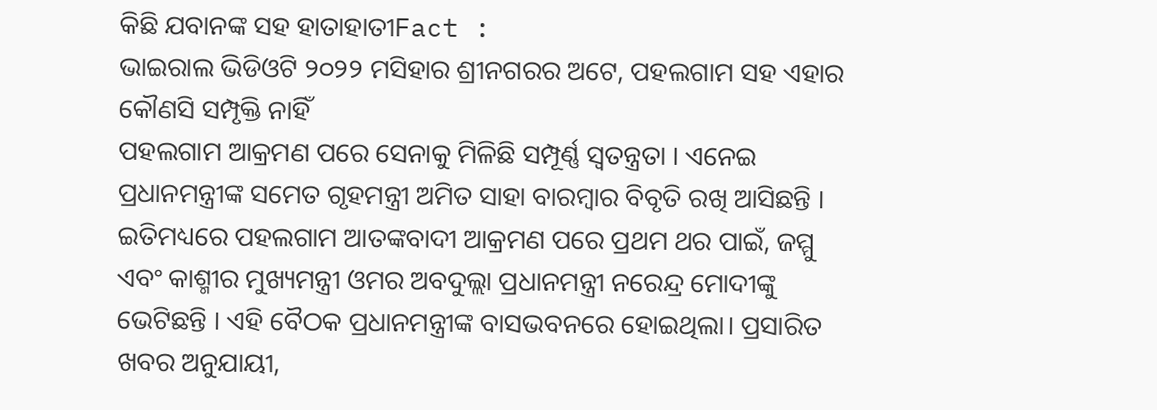କିଛି ଯବାନଙ୍କ ସହ ହାତାହାତୀFact :
ଭାଇରାଲ ଭିଡିଓଟି ୨୦୨୨ ମସିହାର ଶ୍ରୀନଗରର ଅଟେ, ପହଲଗାମ ସହ ଏହାର କୌଣସି ସମ୍ପୃକ୍ତି ନାହିଁ
ପହଲଗାମ ଆକ୍ରମଣ ପରେ ସେନାକୁ ମିଳିଛି ସମ୍ପୂର୍ଣ୍ଣ ସ୍ୱତନ୍ତ୍ରତା । ଏନେଇ ପ୍ରଧାନମନ୍ତ୍ରୀଙ୍କ ସମେତ ଗୃହମନ୍ତ୍ରୀ ଅମିତ ସାହା ବାରମ୍ବାର ବିବୃତି ରଖି ଆସିଛନ୍ତି । ଇତିମଧ୍ୟରେ ପହଲଗାମ ଆତଙ୍କବାଦୀ ଆକ୍ରମଣ ପରେ ପ୍ରଥମ ଥର ପାଇଁ, ଜମ୍ମୁ ଏବଂ କାଶ୍ମୀର ମୁଖ୍ୟମନ୍ତ୍ରୀ ଓମର ଅବଦୁଲ୍ଲା ପ୍ରଧାନମନ୍ତ୍ରୀ ନରେନ୍ଦ୍ର ମୋଦୀଙ୍କୁ ଭେଟିଛନ୍ତି । ଏହି ବୈଠକ ପ୍ରଧାନମନ୍ତ୍ରୀଙ୍କ ବାସଭବନରେ ହୋଇଥିଲା। ପ୍ରସାରିତ ଖବର ଅନୁଯାୟୀ,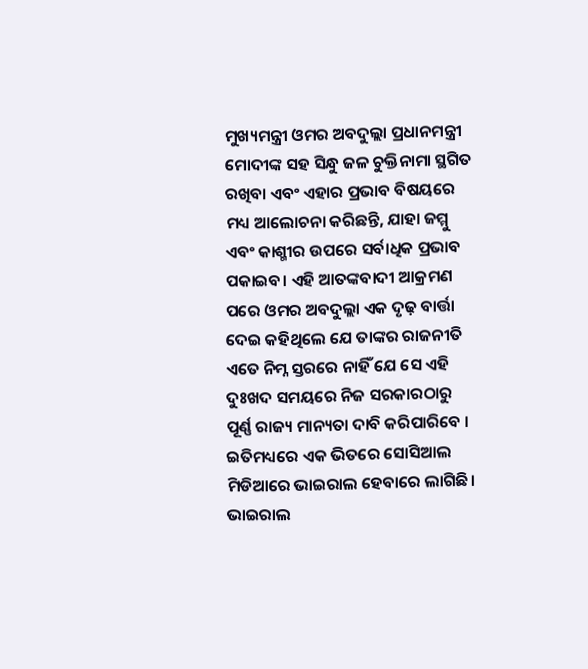ମୁଖ୍ୟମନ୍ତ୍ରୀ ଓମର ଅବଦୁଲ୍ଲା ପ୍ରଧାନମନ୍ତ୍ରୀ ମୋଦୀଙ୍କ ସହ ସିନ୍ଧୁ ଜଳ ଚୁକ୍ତିନାମା ସ୍ଥଗିତ ରଖିବା ଏବଂ ଏହାର ପ୍ରଭାବ ବିଷୟରେ ମଧ୍ୟ ଆଲୋଚନା କରିଛନ୍ତି, ଯାହା ଜମ୍ମୁ ଏବଂ କାଶ୍ମୀର ଉପରେ ସର୍ବାଧିକ ପ୍ରଭାବ ପକାଇବ। ଏହି ଆତଙ୍କବାଦୀ ଆକ୍ରମଣ ପରେ ଓମର ଅବଦୁଲ୍ଲା ଏକ ଦୃଢ଼ ବାର୍ତ୍ତା ଦେଇ କହିଥିଲେ ଯେ ତାଙ୍କର ରାଜନୀତି ଏତେ ନିମ୍ନ ସ୍ତରରେ ନାହିଁ ଯେ ସେ ଏହି ଦୁଃଖଦ ସମୟରେ ନିଜ ସରକାରଠାରୁ ପୂର୍ଣ୍ଣ ରାଜ୍ୟ ମାନ୍ୟତା ଦାବି କରିପାରିବେ ।
ଇତିମଧ୍ୟରେ ଏକ ଭିତରେ ସୋସିଆଲ ମିଡିଆରେ ଭାଇରାଲ ହେବାରେ ଲାଗିଛି। ଭାଇରାଲ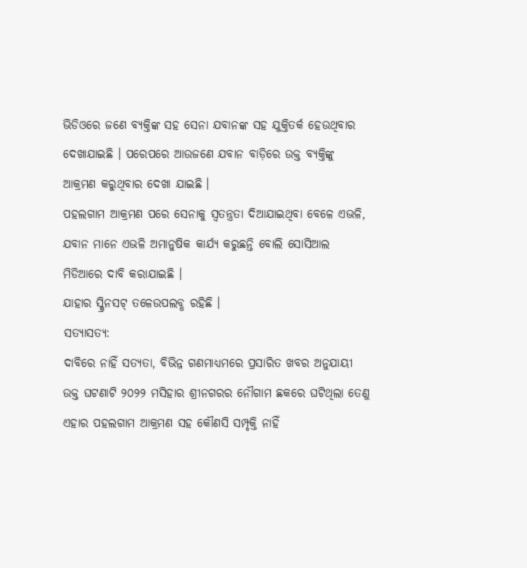ଭିଡିଓରେ ଜଣେ ବ୍ୟକ୍ତିଙ୍କ ସହ ସେନା ଯବାନଙ୍କ ସହ ଯୁକ୍ତିତର୍କ ହେଉଥିବାର ଦେଖାଯାଇଛି । ପରେପରେ ଆଉଜଣେ ଯବାନ ବାଡ଼ିରେ ଉକ୍ତ ବ୍ୟକ୍ତିଙ୍କୁ ଆକ୍ରମଣ କରୁଥିବାର ଦେଖା ଯାଇଛି ।
ପହଲଗାମ ଆକ୍ରମଣ ପରେ ସେନାକୁ ସ୍ୱତନ୍ତ୍ରତା ଦିଆଯାଇଥିବା ବେଳେ ଏଭଳି, ଯବାନ ମାନେ ଏଭଳି ଅମାନୁଷିକ କାର୍ଯ୍ୟ କରୁଛନ୍ତି ବୋଲି ସୋସିଆଲ ମିଡିଆରେ ଦାବି କରାଯାଇଛି ।
ଯାହାର ସ୍କ୍ରିନସଟ୍ ତଳେଉପଲବ୍ଧ ରହିଛି ।
ସତ୍ୟାସତ୍ୟ:
ଦାବିରେ ନାହିଁ ସତ୍ୟତା, ବିଭିନ୍ନ ଗଣମାଧ୍ୟମରେ ପ୍ରସାରିତ ଖବର ଅନୁଯାୟୀ ଉକ୍ତ ଘଟଣାଟି ୨୦୨୨ ମସିହାର ଶ୍ରୀନଗରର ନୌଗାମ ଛକରେ ଘଟିଥିଲା ତେଣୁ ଏହାର ପହଲଗାମ ଆକ୍ରମଣ ସହ କୌଣସି ସମ୍ପୃକ୍ତି ନାହିଁ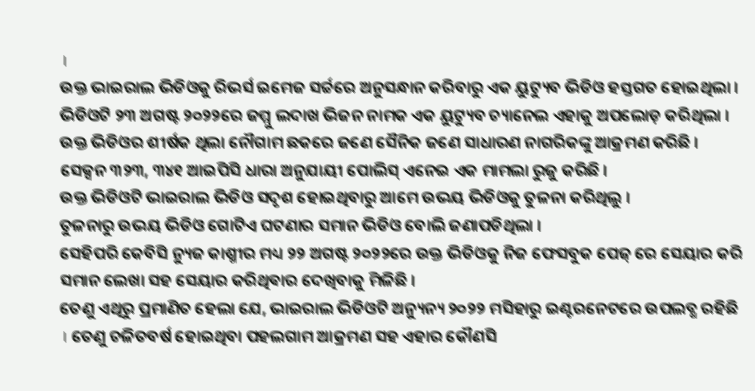।
ଉକ୍ତ ଭାଇରାଲ ଭିଡିଓକୁ ରିଭର୍ସ ଇମେଜ ସର୍ଚ୍ଚରେ ଅନୁସନ୍ଧାନ କରିବାରୁ ଏକ ୟୁଟ୍ୟୁବ ଭିଡିଓ ହସ୍ତଗତ ହୋଇଥିଲା । ଭିଡିଓଟି ୨୩ ଅଗଷ୍ଟ ୨୦୨୨ରେ ଜମ୍ମୁ ଲଦାଖ ଭିଜନ ନାମକ ଏକ ୟୁଟ୍ୟୁବ ଚ୍ୟାନେଲ ଏହାକୁ ଅପଲୋଡ଼ କରିଥିଲା । ଉକ୍ତ ଭିଡିଓର ଶୀର୍ଷକ ଥିଲା ନୌଗାମ ଛକରେ ଜଣେ ସୈନିକ ଜଣେ ସାଧାରଣ ନାଗରିକଙ୍କୁ ଆକ୍ରମଣ କରିଛି । ସେକ୍ସନ ୩୨୩, ୩୪୧ ଆଇପିସି ଧାରା ଅନୁଯାୟୀ ପୋଲିସ୍ ଏନେଇ ଏକ ମାମଲା ରୁଜୁ କରିଛି ।
ଉକ୍ତ ଭିଡିଓଟି ଭାଇରାଲ ଭିଡିଓ ସଦୃଶ ହୋଇଥିବାରୁ ଆମେ ଉଭୟ ଭିଡିଓକୁ ତୁଳନା କରିଥିଲୁ ।
ତୁଳନାରୁ ଉଭୟ ଭିଡିଓ ଗୋଟିଏ ଘଟଣାର ସମାନ ଭିଡିଓ ବୋଲି ଜଣାପଡିଥିଲା ।
ସେହିପରି କେବିସି ନ୍ୟୁଜ କାଶ୍ମୀର ମଧ୍ୟ ୨୨ ଅଗଷ୍ଟ ୨୦୨୨ରେ ଉକ୍ତ ଭିଡିଓକୁ ନିଜ ଫେସବୁକ ପେଜ୍ ରେ ସେୟାର କରି ସମାନ ଲେଖା ସହ ସେୟାର କରିଥିଵାର ଦେଖିବାକୁ ମିଳିଛି ।
ତେଣୁ ଏଥିରୁ ପ୍ରମାଣିତ ହେଲା ଯେ, ଭାଇରାଲ ଭିଡିଓଟି ଅନ୍ୟୁନ୍ୟ ୨୦୨୨ ମସିହାରୁ ଇଣ୍ଟରନେଟରେ ଉପଲବ୍ଧ ରହିଛି । ତେଣୁ ଚଳିତବର୍ଷ ହୋଇଥିବା ପହଲଗାମ ଆକ୍ରମଣ ସହ ଏହାର କୌଣସି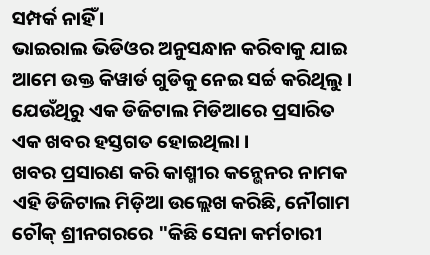ସମ୍ପର୍କ ନାହିଁ ।
ଭାଇରାଲ ଭିଡିଓର ଅନୁସନ୍ଧାନ କରିବାକୁ ଯାଇ ଆମେ ଉକ୍ତ କିୱାର୍ଡ ଗୁଡିକୁ ନେଇ ସର୍ଚ୍ଚ କରିଥିଲୁ । ଯେଉଁଥିରୁ ଏକ ଡିଜିଟାଲ ମିଡିଆରେ ପ୍ରସାରିତ ଏକ ଖବର ହସ୍ତଗତ ହୋଇଥିଲା ।
ଖବର ପ୍ରସାରଣ କରି କାଶ୍ମୀର କନ୍ଭେନର ନାମକ ଏହି ଡିଜିଟାଲ ମିଡ଼ିଆ ଉଲ୍ଲେଖ କରିଛି, ନୌଗାମ ଚୌକ୍ ଶ୍ରୀନଗରରେ "କିଛି ସେନା କର୍ମଚାରୀ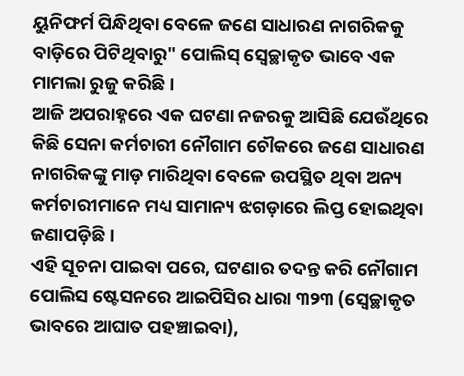ୟୁନିଫର୍ମ ପିନ୍ଧିଥିବା ବେଳେ ଜଣେ ସାଧାରଣ ନାଗରିକକୁ ବାଡ଼ିରେ ପିଟିଥିବାରୁ" ପୋଲିସ୍ ସ୍ବେଚ୍ଛାକୃତ ଭାବେ ଏକ ମାମଲା ରୁଜୁ କରିଛି ।
ଆଜି ଅପରାହ୍ନରେ ଏକ ଘଟଣା ନଜରକୁ ଆସିଛି ଯେଉଁଥିରେ କିଛି ସେନା କର୍ମଚାରୀ ନୌଗାମ ଚୌକରେ ଜଣେ ସାଧାରଣ ନାଗରିକଙ୍କୁ ମାଡ଼ ମାରିଥିବା ବେଳେ ଉପସ୍ଥିତ ଥିବା ଅନ୍ୟ କର୍ମଚାରୀମାନେ ମଧ୍ୟ ସାମାନ୍ୟ ଝଗଡ଼ାରେ ଲିପ୍ତ ହୋଇଥିବା ଜଣାପଡ଼ିଛି ।
ଏହି ସୂଚନା ପାଇବା ପରେ, ଘଟଣାର ତଦନ୍ତ କରି ନୌଗାମ ପୋଲିସ ଷ୍ଟେସନରେ ଆଇପିସିର ଧାରା ୩୨୩ (ସ୍ୱେଚ୍ଛାକୃତ ଭାବରେ ଆଘାତ ପହଞ୍ଚାଇବା),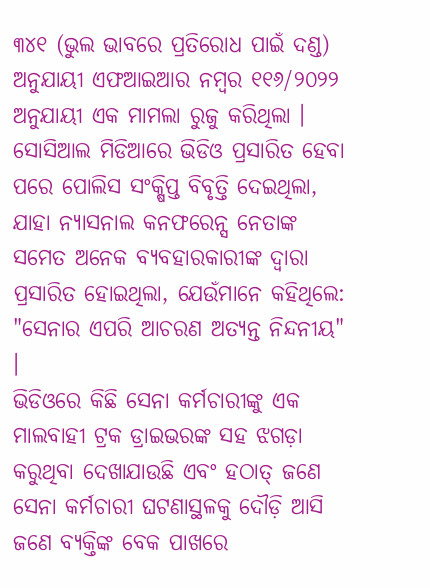୩୪୧ (ଭୁଲ ଭାବରେ ପ୍ରତିରୋଧ ପାଇଁ ଦଣ୍ଡ) ଅନୁଯାୟୀ ଏଫଆଇଆର ନମ୍ବର ୧୧୬/୨୦୨୨ ଅନୁଯାୟୀ ଏକ ମାମଲା ରୁଜୁ କରିଥିଲା ।
ସୋସିଆଲ ମିଡିଆରେ ଭିଡିଓ ପ୍ରସାରିତ ହେବା ପରେ ପୋଲିସ ସଂକ୍ଷିପ୍ତ ବିବୃତ୍ତି ଦେଇଥିଲା, ଯାହା ନ୍ୟାସନାଲ କନଫରେନ୍ସ ନେତାଙ୍କ ସମେତ ଅନେକ ବ୍ୟବହାରକାରୀଙ୍କ ଦ୍ୱାରା ପ୍ରସାରିତ ହୋଇଥିଲା, ଯେଉଁମାନେ କହିଥିଲେ: "ସେନାର ଏପରି ଆଚରଣ ଅତ୍ୟନ୍ତ ନିନ୍ଦନୀୟ" ।
ଭିଡିଓରେ କିଛି ସେନା କର୍ମଚାରୀଙ୍କୁ ଏକ ମାଲବାହୀ ଟ୍ରକ ଡ୍ରାଇଭରଙ୍କ ସହ ଝଗଡ଼ା କରୁଥିବା ଦେଖାଯାଉଛି ଏବଂ ହଠାତ୍ ଜଣେ ସେନା କର୍ମଚାରୀ ଘଟଣାସ୍ଥଳକୁ ଦୌଡ଼ି ଆସି ଜଣେ ବ୍ୟକ୍ତିଙ୍କ ବେକ ପାଖରେ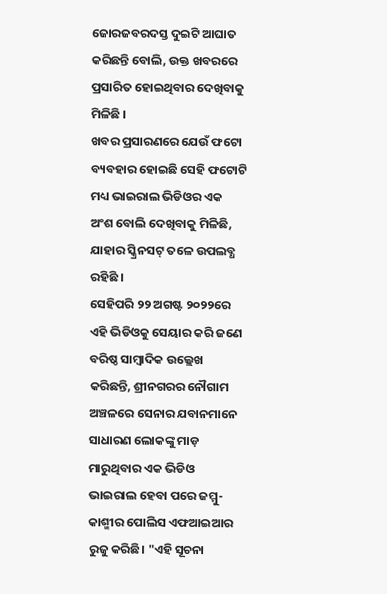ଜୋରଜବରଦସ୍ତ ଦୁଇଟି ଆଘାତ କରିଛନ୍ତି ବୋଲି, ଉକ୍ତ ଖବରରେ ପ୍ରସାରିତ ହୋଇଥିବାର ଦେଖିବାକୁ ମିଳିଛି ।
ଖବର ପ୍ରସାରଣରେ ଯେଉଁ ଫଟୋ ବ୍ୟବହାର ହୋଇଛି ସେହି ଫଟୋଟି ମଧ୍ୟ ଭାଇରାଲ ଭିଡିଓର ଏକ ଅଂଶ ବୋଲି ଦେଖିବାକୁ ମିଳିଛି, ଯାହାର ସ୍କ୍ରିନସଟ୍ ତଳେ ଉପଲବ୍ଧ ରହିଛି ।
ସେହିପରି ୨୨ ଅଗଷ୍ଟ ୨୦୨୨ରେ ଏହି ଭିଡିଓକୁ ସେୟାର କରି ଜଣେ ବରିଷ୍ଠ ସାମ୍ବାଦିକ ଉଲ୍ଲେଖ କରିଛନ୍ତି, ଶ୍ରୀନଗରର ନୌଗାମ ଅଞ୍ଚଳରେ ସେନାର ଯବାନମାନେ ସାଧାରଣ ଲୋକଙ୍କୁ ମାଡ଼ ମାରୁଥିବାର ଏକ ଭିଡିଓ ଭାଇରାଲ ହେବା ପରେ ଜମ୍ମୁ-କାଶ୍ମୀର ପୋଲିସ ଏଫଆଇଆର ରୁଜୁ କରିଛି। "ଏହି ସୂଚନା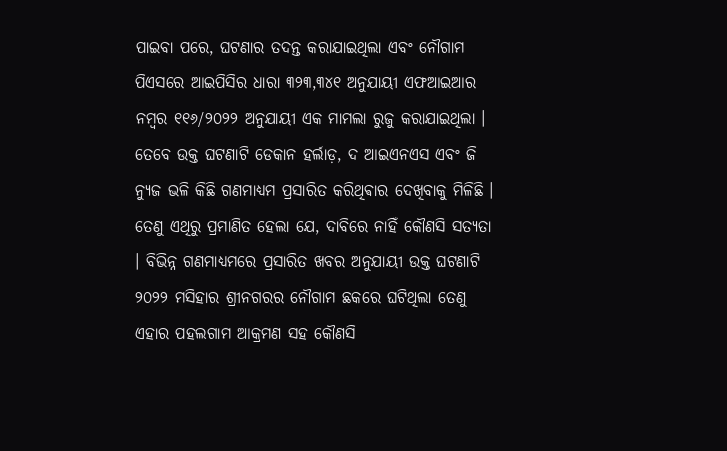ପାଇବା ପରେ, ଘଟଣାର ତଦନ୍ତ କରାଯାଇଥିଲା ଏବଂ ନୌଗାମ ପିଏସରେ ଆଇପିସିର ଧାରା ୩୨୩,୩୪୧ ଅନୁଯାୟୀ ଏଫଆଇଆର ନମ୍ବର ୧୧୬/୨୦୨୨ ଅନୁଯାୟୀ ଏକ ମାମଲା ରୁଜୁ କରାଯାଇଥିଲା ।
ତେବେ ଉକ୍ତ ଘଟଣାଟି ଡେକାନ ହର୍ଲାଡ଼, ଦ ଆଇଏନଏସ ଏବଂ ଜି ନ୍ୟୁଜ ଭଳି କିଛି ଗଣମାଧ୍ୟମ ପ୍ରସାରିତ କରିଥିଵାର ଦେଖିବାକୁ ମିଳିଛି ।
ତେଣୁ ଏଥିରୁ ପ୍ରମାଣିତ ହେଲା ଯେ, ଦାବିରେ ନାହିଁ କୌଣସି ସତ୍ୟତା । ବିଭିନ୍ନ ଗଣମାଧ୍ୟମରେ ପ୍ରସାରିତ ଖବର ଅନୁଯାୟୀ ଉକ୍ତ ଘଟଣାଟି ୨୦୨୨ ମସିହାର ଶ୍ରୀନଗରର ନୌଗାମ ଛକରେ ଘଟିଥିଲା ତେଣୁ ଏହାର ପହଲଗାମ ଆକ୍ରମଣ ସହ କୌଣସି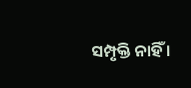ସମ୍ପୃକ୍ତି ନାହିଁ ।